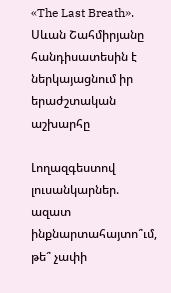«The Last Breath». Սևան Շահմիրյանը հանդիսատեսին է ներկայացնում իր երաժշտական աշխարհը

Լողազգեստով լուսանկարներ. ազատ ինքնարտահայտո՞ւմ, թե՞ չափի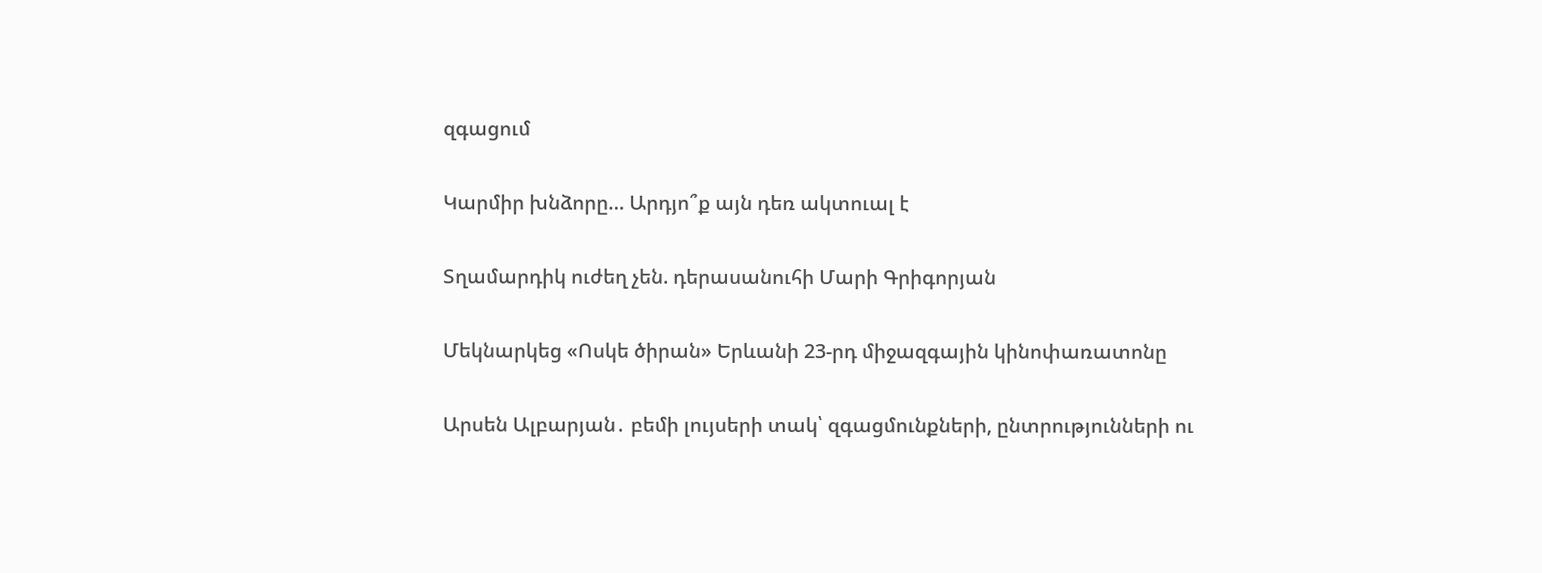զգացում

Կարմիր խնձորը… Արդյո՞ք այն դեռ ակտուալ է

Տղամարդիկ ուժեղ չեն. դերասանուհի Մարի Գրիգորյան

Մեկնարկեց «Ոսկե ծիրան» Երևանի 23-րդ միջազգային կինոփառատոնը

Արսեն Ալբարյան․ բեմի լույսերի տակ՝ զգացմունքների, ընտրությունների ու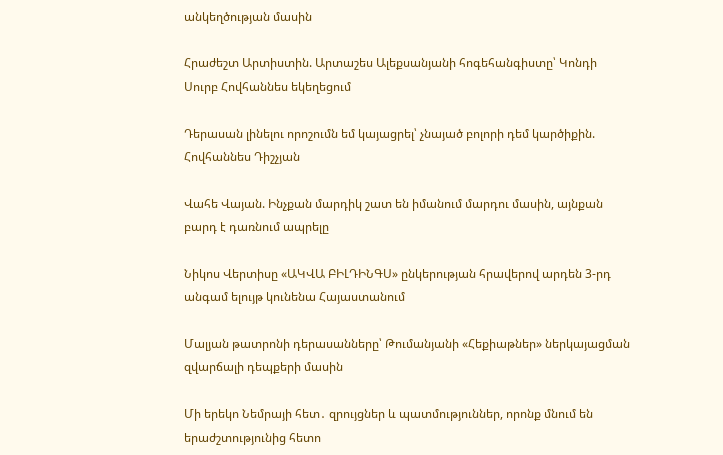անկեղծության մասին

Հրաժեշտ Արտիստին. Արտաշես Ալեքսանյանի հոգեհանգիստը՝ Կոնդի Սուրբ Հովհաննես եկեղեցում

Դերասան լինելու որոշումն եմ կայացրել՝ չնայած բոլորի դեմ կարծիքին. Հովհաննես Դիշչյան

Վահե Վայան. Ինչքան մարդիկ շատ են իմանում մարդու մասին, այնքան բարդ է դառնում ապրելը

Նիկոս Վերտիսը «ԱԿՎԱ ԲԻԼԴԻՆԳՍ» ընկերության հրավերով արդեն 3-րդ անգամ ելույթ կունենա Հայաստանում

Մալյան թատրոնի դերասանները՝ Թումանյանի «Հեքիաթներ» ներկայացման զվարճալի դեպքերի մասին

Մի երեկո Նեմրայի հետ․ զրույցներ և պատմություններ, որոնք մնում են երաժշտությունից հետո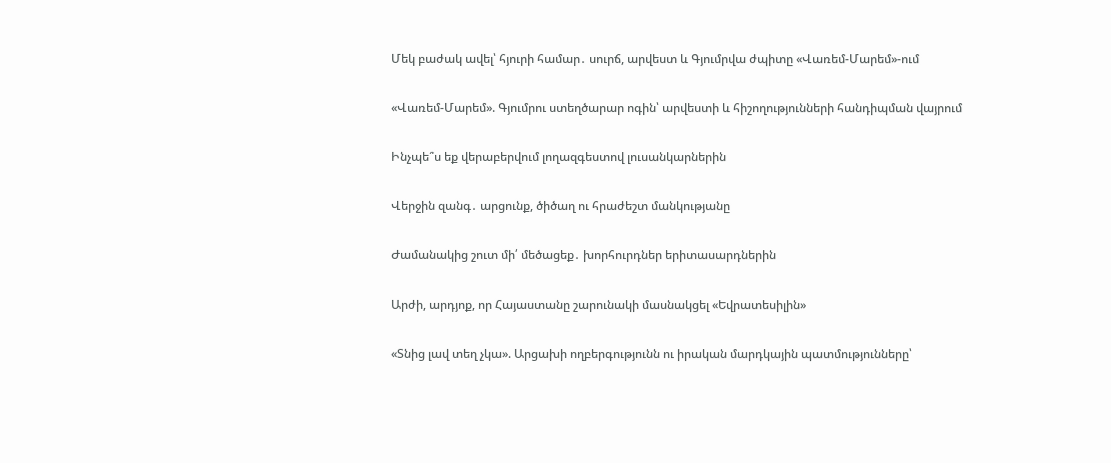Մեկ բաժակ ավել՝ հյուրի համար․ սուրճ, արվեստ և Գյումրվա ժպիտը «Վառեմ-Մարեմ»-ում

«Վառեմ-Մարեմ». Գյումրու ստեղծարար ոգին՝ արվեստի և հիշողությունների հանդիպման վայրում

Ինչպե՞ս եք վերաբերվում լողազգեստով լուսանկարներին

Վերջին զանգ․ արցունք, ծիծաղ ու հրաժեշտ մանկությանը

Ժամանակից շուտ մի՛ մեծացեք․ խորհուրդներ երիտասարդներին

Արժի, արդյոք, որ Հայաստանը շարունակի մասնակցել «Եվրատեսիլին»

«Տնից լավ տեղ չկա». Արցախի ողբերգությունն ու իրական մարդկային պատմությունները՝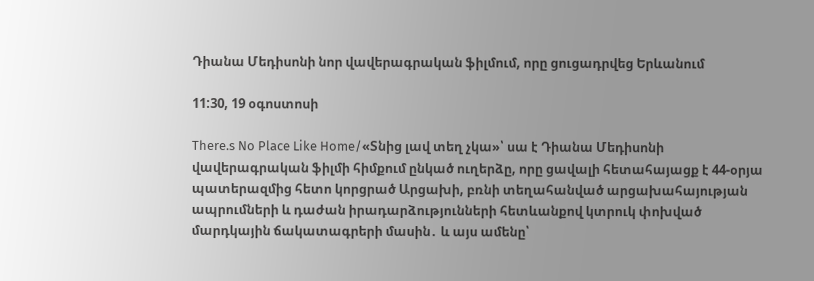Դիանա Մեդիսոնի նոր վավերագրական ֆիլմում, որը ցուցադրվեց Երևանում

11:30, 19 օգոստոսի

There.s No Place Like Home/«Տնից լավ տեղ չկա»՝ սա է Դիանա Մեդիսոնի վավերագրական ֆիլմի հիմքում ընկած ուղերձը, որը ցավալի հետահայացք է 44-օրյա պատերազմից հետո կորցրած Արցախի, բռնի տեղահանված արցախահայության ապրումների և դաժան իրադարձությունների հետևանքով կտրուկ փոխված մարդկային ճակատագրերի մասին․ և այս ամենը՝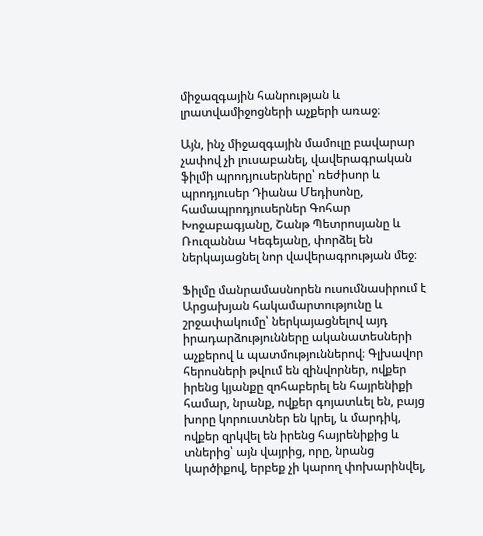միջազգային հանրության և լրատվամիջոցների աչքերի առաջ։

Այն, ինչ միջազգային մամուլը բավարար չափով չի լուսաբանել, վավերագրական ֆիլմի պրոդյուսերները՝ ռեժիսոր և պրոդյուսեր Դիանա Մեդիսոնը, համապրոդյուսերներ Գոհար Խոջաբագյանը, Շանթ Պետրոսյանը և Ռուզաննա Կեգեյանը, փորձել են ներկայացնել նոր վավերագրության մեջ։

Ֆիլմը մանրամասնորեն ուսումնասիրում է Արցախյան հակամարտությունը և շրջափակումը՝ ներկայացնելով այդ իրադարձությունները ականատեսների աչքերով և պատմություններով։ Գլխավոր հերոսների թվում են զինվորներ, ովքեր իրենց կյանքը զոհաբերել են հայրենիքի համար, նրանք, ովքեր գոյատևել են, բայց խորը կորուստներ են կրել, և մարդիկ, ովքեր զրկվել են իրենց հայրենիքից և տներից՝ այն վայրից, որը, նրանց կարծիքով, երբեք չի կարող փոխարինվել,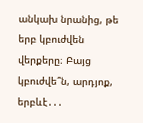անկախ նրանից, թե երբ կբուժվեն վերքերը։ Բայց կբուժվե՞ն, արդյոք, երբևէ․․․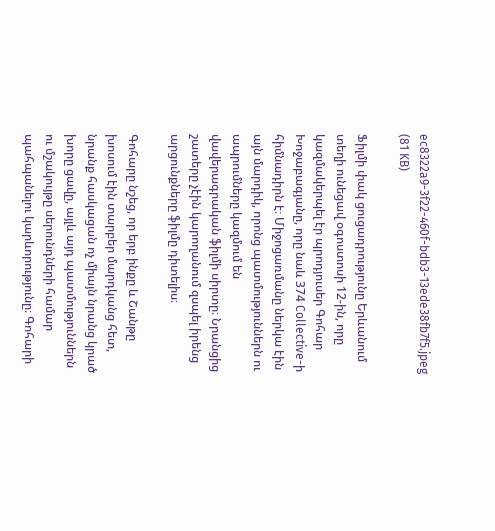ec8322a9-3f22-460f-bdb3-13ede38fb7f5.jpeg (81 KB)

Ֆիլմի փակ ցուցադրությունը Երևանում տեղի ունեցավ օգոստոսի 12-ին, որը կազմակերպել էր պրոդյուսեր Գոհար Խոջաբագյանը, որը նաև 374 Collective-ի հիմնադիրն է։ Միջոցառմանը ներկա էին այն մարդիկ, որոնց պատմություններն ու ապրումները կազմում են վավերագրական ֆիլմի սիրտը։ Նրանցից շատերը չէին կարողանում զսպել իրենց արցունքները ֆիլմը դիտելիս։

Գոհարը նշեց, որ երբ ինքը և Շանթը խոսում էին տարբեր մարդկանց հետ, նրանք հասկացան ոչ միայն նրանց կրած խորը ցավը, այլև այդ պատմություններն ու մշակույթը սերունդների համար պահպանելու կարևորությունը։ Գոհարի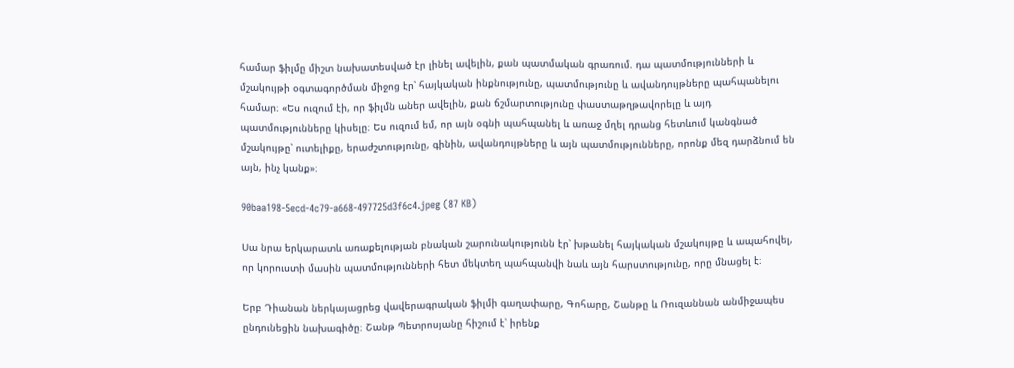համար ֆիլմը միշտ նախատեսված էր լինել ավելին, քան պատմական գրառում. դա պատմությունների և մշակույթի օգտագործման միջոց էր՝ հայկական ինքնությունը, պատմությունը և ավանդույթները պահպանելու համար։ «Ես ուզում էի, որ ֆիլմն աներ ավելին, քան ճշմարտությունը փաստաթղթավորելը և այդ պատմությունները կիսելը։ Ես ուզում եմ, որ այն օգնի պահպանել և առաջ մղել դրանց հետևում կանգնած մշակույթը՝ ուտելիքը, երաժշտությունը, գինին, ավանդույթները և այն պատմությունները, որոնք մեզ դարձնում են այն, ինչ կանք»։

90baa198-5ecd-4c79-a668-497725d3f6c4.jpeg (87 KB)

Սա նրա երկարատև առաքելության բնական շարունակությունն էր՝ խթանել հայկական մշակույթը և ապահովել, որ կորուստի մասին պատմությունների հետ մեկտեղ պահպանվի նաև այն հարստությունը, որը մնացել է։

Երբ Դիանան ներկայացրեց վավերագրական ֆիլմի գաղափարը, Գոհարը, Շանթը և Ռուզաննան անմիջապես ընդունեցին նախագիծը։ Շանթ Պետրոսյանը հիշում է՝ իրենք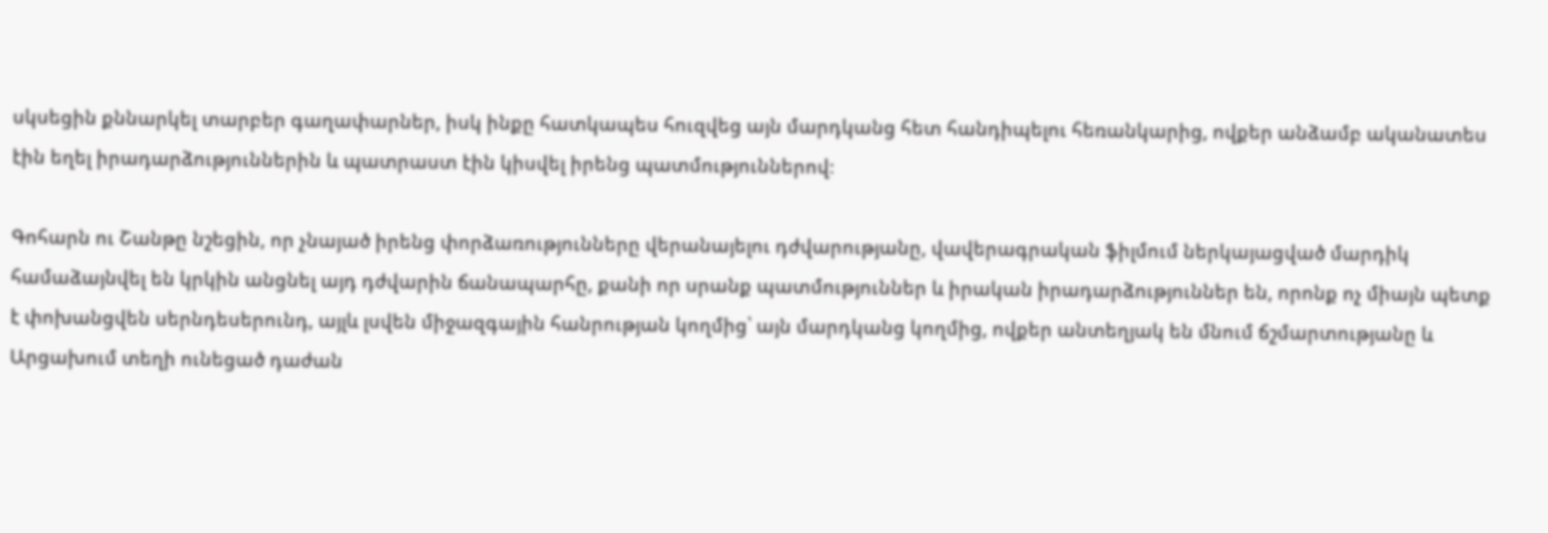սկսեցին քննարկել տարբեր գաղափարներ, իսկ ինքը հատկապես հուզվեց այն մարդկանց հետ հանդիպելու հեռանկարից, ովքեր անձամբ ականատես էին եղել իրադարձություններին և պատրաստ էին կիսվել իրենց պատմություններով։

Գոհարն ու Շանթը նշեցին, որ չնայած իրենց փորձառությունները վերանայելու դժվարությանը, վավերագրական ֆիլմում ներկայացված մարդիկ համաձայնվել են կրկին անցնել այդ դժվարին ճանապարհը, քանի որ սրանք պատմություններ և իրական իրադարձություններ են, որոնք ոչ միայն պետք է փոխանցվեն սերնդեսերունդ, այլև լսվեն միջազգային հանրության կողմից՝ այն մարդկանց կողմից, ովքեր անտեղյակ են մնում ճշմարտությանը և Արցախում տեղի ունեցած դաժան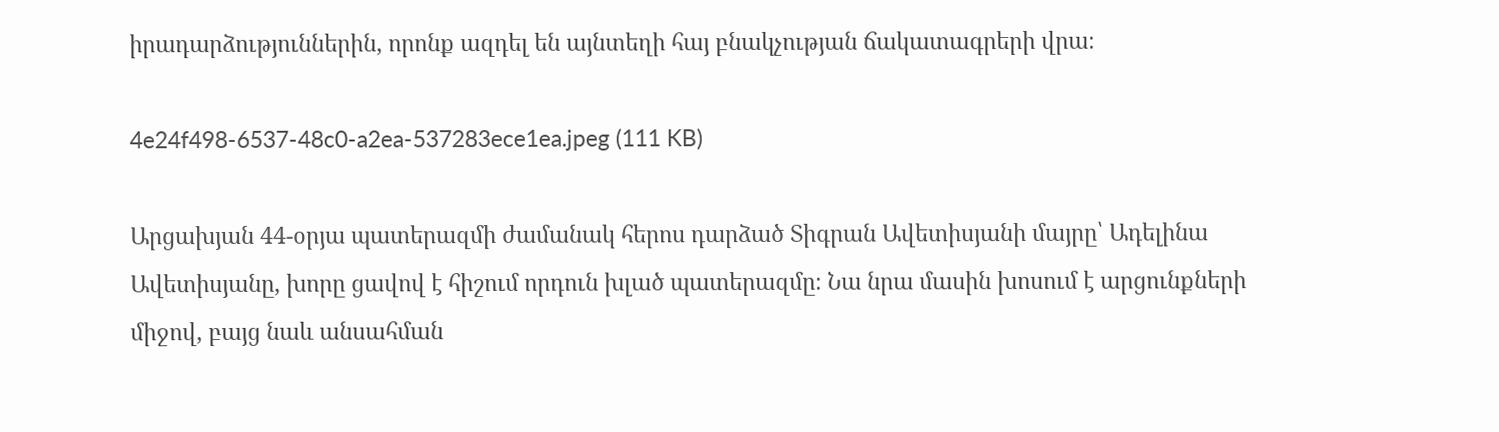իրադարձություններին, որոնք ազդել են այնտեղի հայ բնակչության ճակատագրերի վրա։

4e24f498-6537-48c0-a2ea-537283ece1ea.jpeg (111 KB)

Արցախյան 44-օրյա պատերազմի ժամանակ հերոս դարձած Տիգրան Ավետիսյանի մայրը՝ Ադելինա Ավետիսյանը, խորը ցավով է հիշում որդուն խլած պատերազմը։ Նա նրա մասին խոսում է արցունքների միջով, բայց նաև անսահման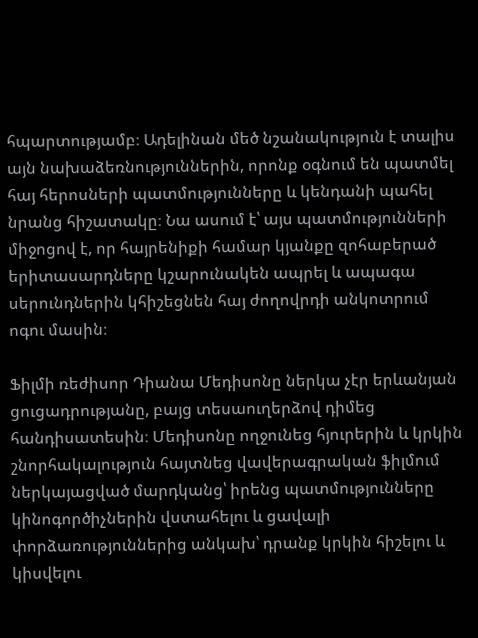հպարտությամբ։ Ադելինան մեծ նշանակություն է տալիս այն նախաձեռնություններին, որոնք օգնում են պատմել հայ հերոսների պատմությունները և կենդանի պահել նրանց հիշատակը։ Նա ասում է՝ այս պատմությունների միջոցով է, որ հայրենիքի համար կյանքը զոհաբերած երիտասարդները կշարունակեն ապրել և ապագա սերունդներին կհիշեցնեն հայ ժողովրդի անկոտրում ոգու մասին։

Ֆիլմի ռեժիսոր Դիանա Մեդիսոնը ներկա չէր երևանյան ցուցադրությանը, բայց տեսաուղերձով դիմեց հանդիսատեսին։ Մեդիսոնը ողջունեց հյուրերին և կրկին շնորհակալություն հայտնեց վավերագրական ֆիլմում ներկայացված մարդկանց՝ իրենց պատմությունները կինոգործիչներին վստահելու և ցավալի փորձառություններից անկախ՝ դրանք կրկին հիշելու և կիսվելու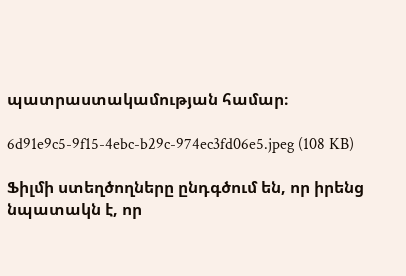պատրաստակամության համար։

6d91e9c5-9f15-4ebc-b29c-974ec3fd06e5.jpeg (108 KB)

Ֆիլմի ստեղծողները ընդգծում են, որ իրենց նպատակն է, որ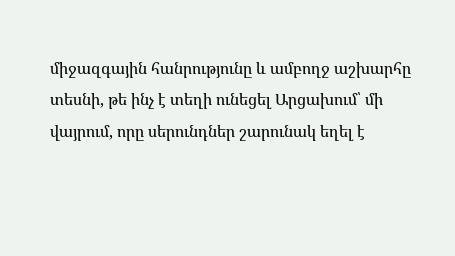միջազգային հանրությունը և ամբողջ աշխարհը տեսնի, թե ինչ է տեղի ունեցել Արցախում՝ մի վայրում, որը սերունդներ շարունակ եղել է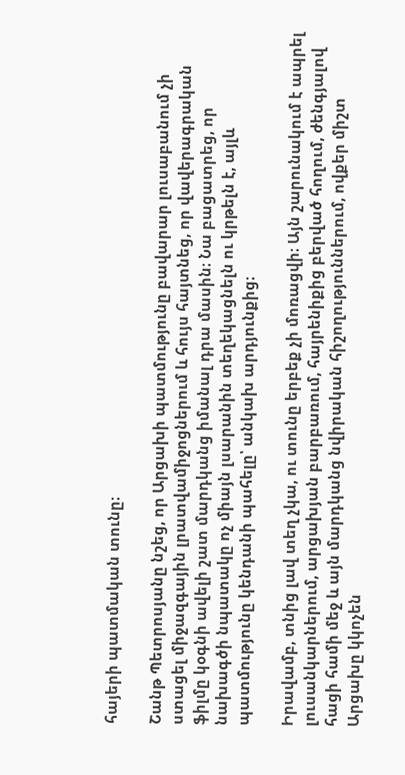հայերի պատմական տունը։

Շանթ Պետրոսյանը նշեց, որ Արցախի պատմությունը բավարար լուսաբանում չի ստացել միջազգային լրատվամիջոցներում և հույս հայտնեց, որ վավերագրական ֆիլմը կօգնի ավելի շատ մարդկանց իմանալ դրա մասին։ Նա բացատրեց, որ նախագծի նպատակը ոչ միայն լսարանին տեղեկացնելն ու կրթելն է, այլև պատմությունը կենդանի պահելը՝ անկախ արդյունքից։

Իրավամբ, տնից լավ տեղ չկա, ու տունը երբեք չի մոռացվի։ Այն շարունակում է ապրել լուսանկարներում, արցախյան բարբառում, հայրենիքից բերված հողում, ժենգյալով հացի համի մեջ և այն մարդկանց նվիրական հիշողություններում, ովքեր միշտ Արցախը կկոչեն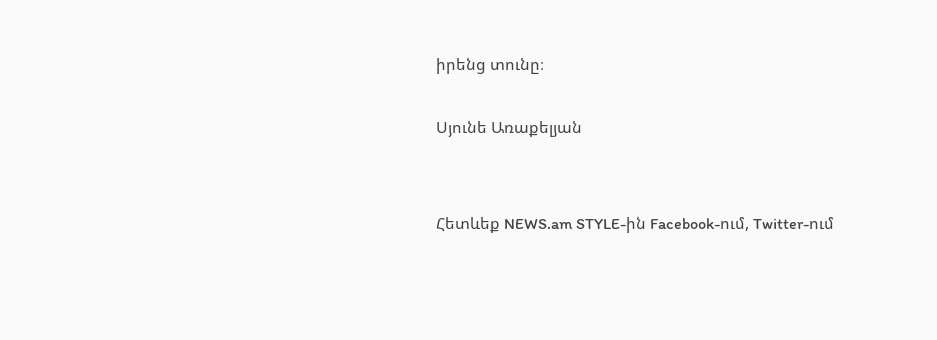իրենց տունը։

Սյունե Առաքելյան


Հետևեք NEWS.am STYLE-ին Facebook-ում, Twitter-ում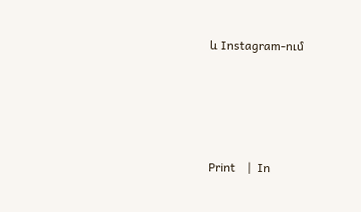և Instagram-ում




Print    |  In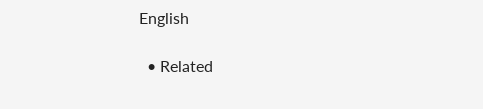English

  • Related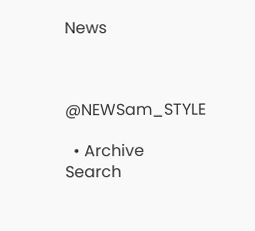News



@NEWSam_STYLE

  • Archive
Search